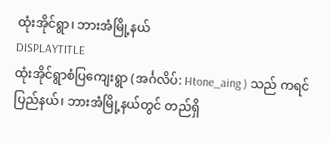ထုံးအိုင်ရွာ၊ ဘားအံမြို့နယ်
DISPLAYTITLE
ထုံးအိုင်ရွာစံပြကျေးရွာ (အင်္ဂလိပ်: Htone_aing ) သည် ကရင်ပြည်နယ်၊ ဘားအံမြို့နယ်တွင် တည်ရှိ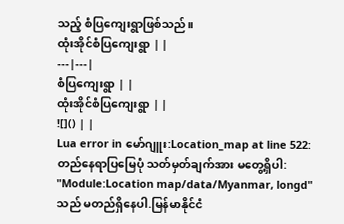သည့် စံပြကျေးရွာဖြစ်သည်။
ထုံးအိုင်စံပြကျေးရွာ | |
---|---|
စံပြကျေးရွာ | |
ထုံးအိုင်စံပြကျေးရွာ | |
![]() | |
Lua error in မော်ဂျူး:Location_map at line 522: တည်နေရာပြမြေပုံ သတ်မှတ်ချက်အား မတွေ့ရှိပါ: "Module:Location map/data/Myanmar, longd" သည် မတည်ရှိနေပါ.မြန်မာနိုင်ငံ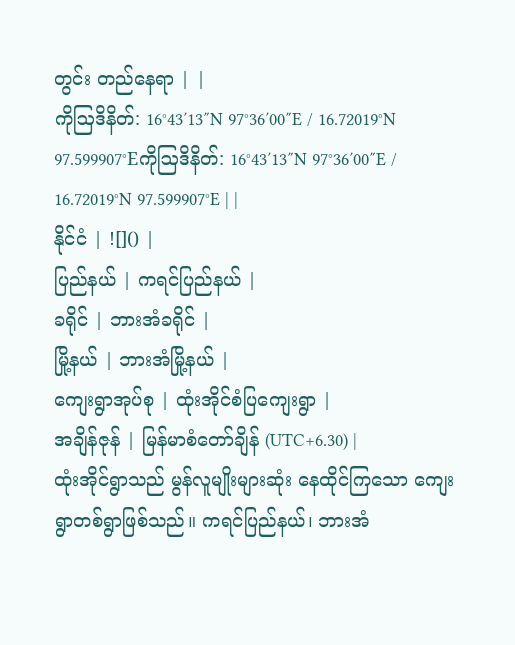တွင်း တည်နေရာ | |
ကိုဩဒိနိတ်: 16°43′13″N 97°36′00″E / 16.72019°N 97.599907°Eကိုဩဒိနိတ်: 16°43′13″N 97°36′00″E / 16.72019°N 97.599907°E | |
နိုင်ငံ | ![]() |
ပြည်နယ် | ကရင်ပြည်နယ် |
ခရိုင် | ဘားအံခရိုင် |
မြို့နယ် | ဘားအံမြို့နယ် |
ကျေးရွာအုပ်စု | ထုံးအိုင်စံပြကျေးရွာ |
အချိန်ဇုန် | မြန်မာစံတော်ချိန် (UTC+6.30) |
ထုံးအိုင်ရွာသည် မွန်လူမျိုးများဆုံး နေထိုင်ကြသော ကျေးရွာတစ်ရွာဖြစ်သည်။ ကရင်ပြည်နယ်၊ ဘားအံ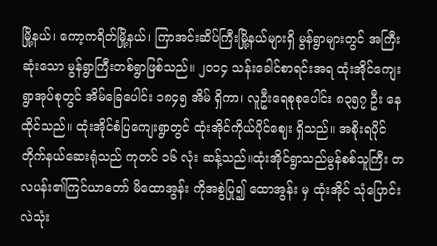မြို့နယ်၊ ကော့ကရိတ်မြို့နယ်၊ ကြာအင်းဆိပ်ကြီးမြို့နယ်များရှိ မွန်ရွာများတွင် အကြီးဆုံးသော မွန်ရွာကြီးတစ်ရွာဖြစ်သည်။ ၂၀၁၄ သန်းခေါင်စာရင်းအရ ထုံးအိုင်ကျေးရွာအုပ်စုတွင် အိမ်ခြေပေါင်း ၁၈၄၅ အိမ် ရှိကာ၊ လူဦးရေစုစုပေါင်း ၈၃၅၇ ဦး နေထိုင်သည်။ ထုံးအိုင်စံပြကျေးရွာတွင် ထုံးအိုင်ကိုယ်ပိုင်ဈေး ရှိသည်။ အစိုးရပိုင် တိုက်နယ်ဆေးရုံသည် ကုတင် ၁၆ လုံး ဆန့်သည်။ထုံးအိုင်ရွာသည်မွန်စစ်သူကြီး တလပန်း၏ကြင်ယာတော် မိထောအွန်း ကိုအစွဲပြု၍ ထောအွန်း မှ ထုံးအိုင် သုံပြောင်းလဲသုံး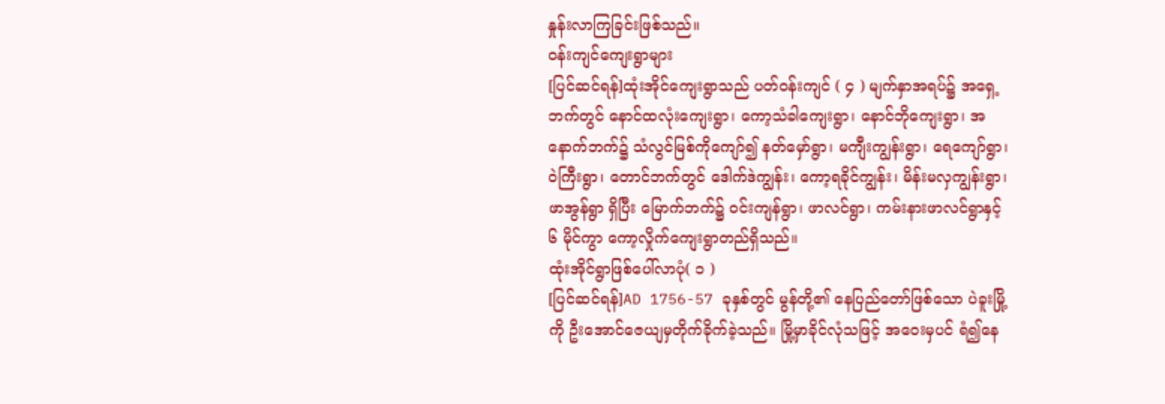နှုန်းလာကြခြင်းဖြစ်သည်။
ဝန်းကျင်ကျေးရွာများ
[ပြင်ဆင်ရန်]ထုံးအိုင်ကျေးရွာသည် ပတ်ဝန်းကျင် ( ၄ ) မျက်နှာအရပ်၌ အရှေ့ဘက်တွင် နောင်ထလုံးကျေးရွာ၊ ကော့သံခါကျေးရွာ၊ နောင်ဘိုကျေးရွာ၊ အနောက်ဘက်၌ သံလွင်မြစ်ကိုကျော်၍ နတ်မှော်ရွာ၊ မကျီးကျွန်းရွာ၊ ရေကျော်ရွာ၊ ဝဲကြီးရွာ၊ တောင်ဘက်တွင် ဒေါက်ဒဲကျွန်း၊ ကော့ရခိုင်ကျွန်း၊ မိန်းမလှကျွန်းရွာ၊ ဖာအွန်ရွာ ရှိပြီး မြောက်ဘက်၌ ဝင်းကျန်ရွာ၊ ဖာလင်ရွာ၊ ကမ်းနားဖာလင်ရွာနှင့် ၆ မိုင်ကွာ ကော့လှိုက်ကျေးရွာတည်ရှိသည်။
ထုံးအိုင်ရွာဖြစ်ပေါ်လာပုံ( ၁ )
[ပြင်ဆင်ရန်]AD 1756-57 ခုနှစ်တွင် မွန်တို့၏ နေပြည်တော်ဖြစ်သော ပဲခူးမြို့ကို ဦးအောင်ဇေယျမှတိုက်ခိုက်ခဲ့သည်။ မြို့မှာခိုင်လုံသဖြင့် အဝေးမှပင် ရံ၍နေ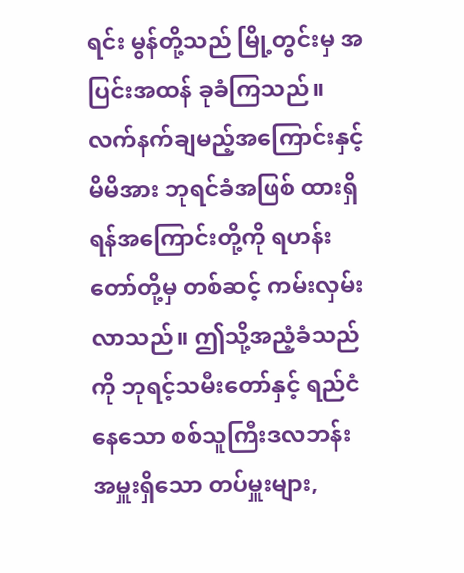ရင်း မွန်တို့သည် မြို့တွင်းမှ အပြင်းအထန် ခုခံကြသည်။ လက်နက်ချမည့်အကြောင်းနှင့် မိမိအား ဘုရင်ခံအဖြစ် ထားရှိရန်အကြောင်းတို့ကို ရဟန်းတော်တို့မှ တစ်ဆင့် ကမ်းလှမ်းလာသည်။ ဤသို့အညံ့ခံသည်ကို ဘုရင့်သမီးတော်နှင့် ရည်ငံနေသော စစ်သူကြီးဒလဘန်း အမှူးရှိသော တပ်မှူးများ,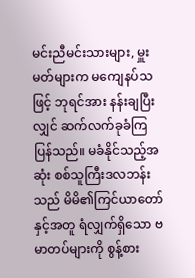မင်းညီမင်းသားများ, မှူးမတ်များက မကျေနပ်သဖြင့် ဘုရင်အား နန်းချပြီးလျှင် ဆက်လက်ခုခံကြပြန်သည်။ မခံနိုင်သည့်အဆုံး စစ်သူကြီးဒလဘန်းသည် မိမိ၏ကြင်ယာတော်နှင့်အတူ ရံလျှက်ရှိသော ဗမာတပ်များကို စွန့်စား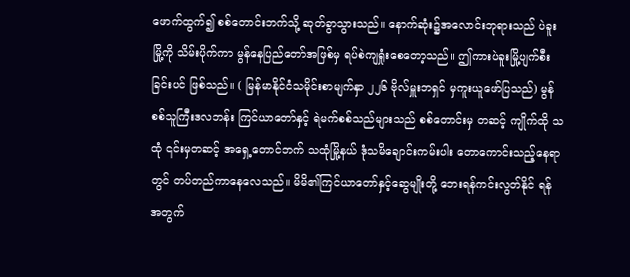ဖောက်ထွက်၍ စစ်တောင်းဘက်သို့ ဆုတ်ခွာသွားသည်။ နောက်ဆုံး၌အလောင်းဘုရားသည် ပဲခူးမြို့ကို သိမ်းပိုက်ကာ မွန်နေပြည်တော်အဖြစ်မှ ရပ်စဲကျရှုံးစေတော့သည်။ ဤကားပဲခူးမြို့ပျက်စီးခြင်းပင် ဖြစ်သည်။ ( မြန်မာနိုင်ငံသမိုင်းစာမျက်နှာ ၂၂၆ ဗိုလ်မှူးဘရှင် မှကူးယူဖော်ပြသည်) မွန်စစ်သူကြီးဒလဘန်း ကြင်ယာတော်နှင့် ရဲမက်စစ်သည်များသည် စစ်တောင်းမှ တဆင့် ကျိုက်ထို သထုံ ၎င်းမှတဆင့် အရှေ့တောင်ဘက် သထုံမြို့နယ် ဒုံသမိချောင်းကမ်းပါး တောကောင်းသည့်နေရာတွင် တပ်တည်ကာနေလေသည်။ မိမိ၏ကြင်ယာတော်နှင့်ဆွေမျိုးတို့ ဘေးရန်ကင်းလွတ်နိုင် ရန်အတွက်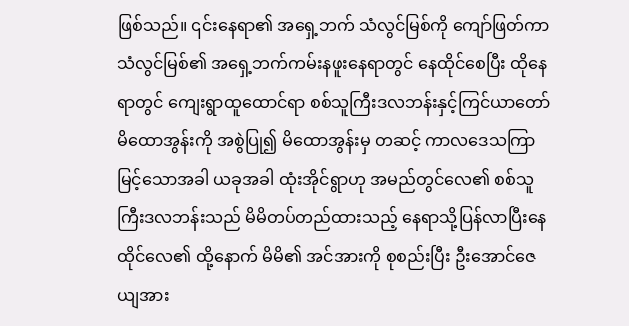ဖြစ်သည်။ ၎င်းနေရာ၏ အရှေ့ဘက် သံလွင်မြစ်ကို ကျော်ဖြတ်ကာ သံလွင်မြစ်၏ အရှေ့ဘက်ကမ်းနဖူးနေရာတွင် နေထိုင်စေပြီး ထိုနေရာတွင် ကျေးရွာထူထောင်ရာ စစ်သူကြီးဒလဘန်းနှင့်ကြင်ယာတော်မိထောအွန်းကို အစွဲပြု၍ မိထောအွန်းမှ တဆင့် ကာလဒေသကြာမြင့်သောအခါ ယခုအခါ ထုံးအိုင်ရွာဟု အမည်တွင်လေ၏ စစ်သူကြီးဒလဘန်းသည် မိမိတပ်တည်ထားသည့် နေရာသို့ပြန်လာပြီးနေထိုင်လေ၏ ထို့နောက် မိမိ၏ အင်အားကို စုစည်းပြီး ဦးအောင်ဇေယျအား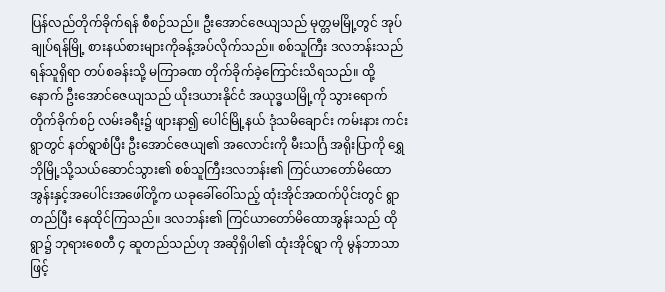ပြန်လည်တိုက်ခိုက်ရန် စီစဉ်သည်။ ဦးအောင်ဇေယျသည် မုတ္တမမြို့တွင် အုပ်ချုပ်ရန်မြို့ စားနယ်စားများကိုခန့်အပ်လိုက်သည်။ စစ်သူကြီး ဒလဘန်းသည် ရန်သူရှိရာ တပ်စခန်းသို့ မကြာခဏ တိုက်ခိုက်ခဲ့ကြောင်းသိရသည်။ ထို့နောက် ဦးအောင်ဇေယျသည် ယိုးဒယားနိုင်ငံ အယုဒ္ဓယမြို့ကို သွားရောက်တိုက်ခိုက်စဉ် လမ်းခရီး၌ ဖျားနာ၍ ပေါင်မြို့နယ် ဒုံသမိချောင်း ကမ်းနား ကင်းရွာတွင် နတ်ရွာစံပြီး ဦးအောင်ဇေယျ၏ အလောင်းကို မီးသင်္ဂြ အရိုးပြာကို ရွှေဘိုမြို့သို့သယ်ဆောင်သွား၏ စစ်သူကြီးဒလဘန်း၏ ကြင်ယာတော်မိထောအွန်းနှင့်အပေါင်းအဖေါ်တို့က ယခုခေါ်ဝေါ်သည့် ထုံးအိုင်အထက်ပိုင်းတွင် ရွာတည်ပြီး နေထိုင်ကြသည်။ ဒလဘန်း၏ ကြင်ယာတော်မိထောအွန်းသည် ထိုရွာ၌ ဘုရားစေတီ ၄ ဆူတည်သည်ဟု အဆိုရှိပါ၏ ထုံးအိုင်ရွာ ကို မွန်ဘာသာဖြင့်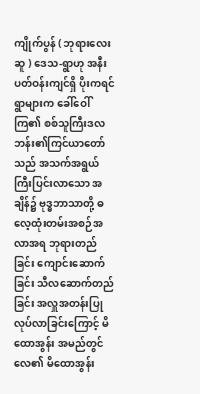ကျိုက်ပွန် ( ဘုရားလေးဆူ ) ဒေသ-ရွာဟု အနီးပတ်ဝန်းကျင်ရှိ ပိုးကရင်ရွာများက ခေါ်ဝေါ်ကြ၏ စစ်သူကြီးဒလဘန်း၏ကြင်ယာတော်သည် အသက်အရွယ် ကြီးပြင်းလာသော အချိန်၌ ဗုဒ္ဓဘာသာတို့ ဓလေ့ထုံးတမ်းအစဉ်အလာအရ ဘုရားတည်ခြင်း ကျောင်းဆောက်ခြင်း သီလဆောက်တည်ခြင်း အလှူအတန်းပြုလုပ်လာခြင်းကြောင့် မိထောအွန်း အမည်တွင်လေ၏ မိထောအွန်း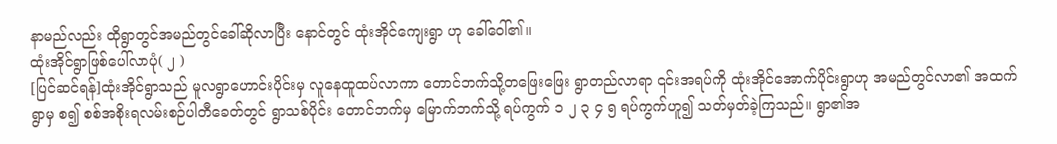နာမည်လည်း ထိုရွာတွင်အမည်တွင်ခေါ်ဆိုလာပြီး နောင်တွင် ထုံးအိုင်ကျေးရွာ ဟု ခေါ်ဝေါ်၏။
ထုံးအိုင်ရွာဖြစ်ပေါ်လာပုံ( ၂ )
[ပြင်ဆင်ရန်]ထုံးအိုင်ရွာသည် မူလရွာဟောင်းပိုင်းမှ လူနေထူထပ်လာကာ တောင်ဘက်သို့တဖြေးဖြေး ရွာတည်လာရာ ၎င်းအရပ်ကို ထုံးအိုင်အောက်ပိုင်းရွာဟု အမည်တွင်လာ၏ အထက်ရွာမှ စ၍ စစ်အစိုးရလမ်းစဉ်ပါတီခေတ်တွင် ရွာသစ်ပိုင်း တောင်ဘက်မှ မြောက်ဘက်သို့ ရပ်ကွက် ၁ ၂ ၃ ၄ ၅ ရပ်ကွက်ဟူ၍ သတ်မှတ်ခဲ့ကြသည်။ ရွာ၏အ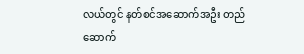လယ်တွင် နတ်စင်အဆောက်အဦး တည်ဆောက်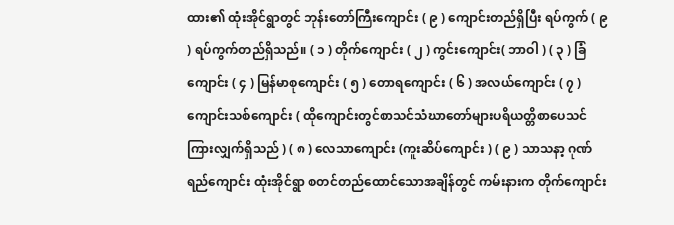ထား၏ ထုံးအိုင်ရွာတွင် ဘုန်းတော်ကြီးကျောင်း ( ၉ ) ကျောင်းတည်ရှိပြီး ရပ်ကွက် ( ၉ ) ရပ်ကွက်တည်ရှိသည်။ ( ၁ ) တိုက်ကျောင်း ( ၂ ) ကွင်းကျောင်း( ဘာဝါ ) ( ၃ ) ခြံကျောင်း ( ၄ ) မြန်မာစုကျောင်း ( ၅ ) တောရကျောင်း ( ၆ ) အလယ်ကျောင်း ( ၇ ) ကျောင်းသစ်ကျောင်း ( ထိုကျောင်းတွင်စာသင်သံဃာတော်များပရိယတ္တိစာပေသင်ကြားလျှက်ရှိသည် ) ( ၈ ) လေသာကျောင်း (ကူးဆိပ်ကျောင်း ) ( ၉ ) သာသနာ့ ဂုဏ်ရည်ကျောင်း ထုံးအိုင်ရွာ စတင်တည်ထောင်သောအချိန်တွင် ကမ်းနားက တိုက်ကျောင်း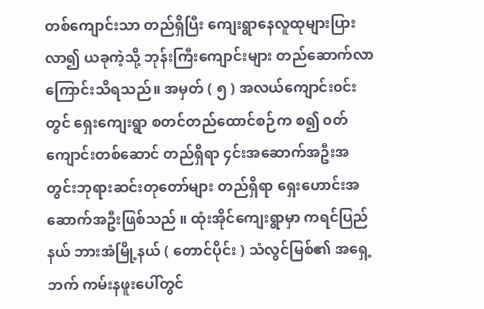တစ်ကျောင်းသာ တည်ရှိပြီး ကျေးရွာနေလူထုများပြားလာ၍ ယခုကဲ့သို့ ဘုန်းကြီးကျောင်းများ တည်ဆောက်လာကြောင်းသိရသည်။ အမှတ် ( ၅ ) အလယ်ကျောင်း၀င်းတွင် ရှေးကျေးရွာ စတင်တည်ထောင်စဉ်က စ၍ ၀တ်ကျောင်းတစ်ဆောင် တည်ရှိရာ ၄င်းအဆောက်အဦးအတွင်းဘုရားဆင်းတုတော်များ တည်ရှိရာ ရှေးဟောင်းအဆောက်အဦးဖြစ်သည် ။ ထုံးအိုင်ကျေးရွာမှာ ကရင်ပြည်နယ် ဘားအံမြို့နယ် ( တောင်ပိုင်း ) သံလွင်မြစ်၏ အရှေ့ဘက် ကမ်းနဖူးပေါ်တွင်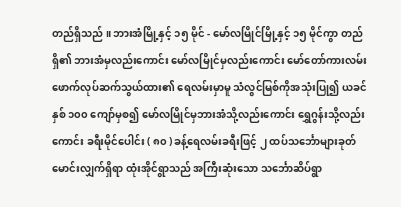တည်ရှိသည် ။ ဘားအံမြို့နှင့် ၁၅ မိုင် - မော်လမြိုင်မြို့နှင့် ၁၅ မိုင်ကွာ တည်ရှိ၏ ဘားအံမှလည်းကောင်း မော်လမြိုင်မှလည်းကောင်း မော်တော်ကားလမ်းဖောက်လုပ်ဆက်သွယ်ထား၏ ရေလမ်းမှာမူ သံလွင်မြစ်ကိုအသုံးပြု၍ ယခင်နှစ် ၁၀၀ ကျော်မှစ၍ မော်လမြိုင်မှဘားအံသို့လည်းကောင်း ရွှေဂွန်းသို့လည်းကောင်း ခရီးမိုင်ပေါင်း ( ၈၀ ) ခန့်ရေလမ်းခရီးဖြင့် ၂ ထပ်သင်္ဘောများခုတ်မောင်းလျှက်ရှိရာ ထုံးအိုင်ရွာသည် အကြီးဆုံးသော သင်္ဘောဆိပ်ရွာ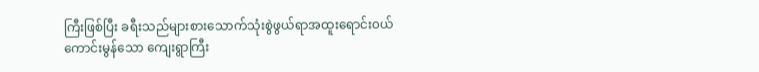ကြီးဖြစ်ပြီး ခရီးသည်များစားသောက်သုံးစွဲဖွယ်ရာအထူးရောင်း၀ယ်ကောင်းမွန်သော ကျေးရွာကြီး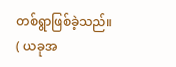တစ်ရွာဖြစ်ခဲ့သည်။ ( ယခုအ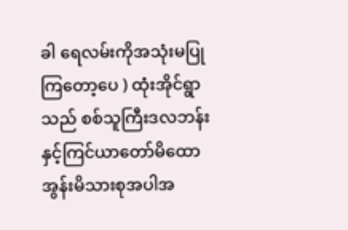ခါ ရေလမ်းကိုအသုံးမပြုကြတော့ပေ ) ထုံးအိုင်ရွာသည် စစ်သူကြီးဒလဘန်းနှင့်ကြင်ယာတော်မိထောအွန်းမိသားစုအပါအ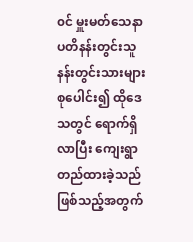၀င် မှူးမတ်သေနာပတိနန်းတွင်းသူနန်းတွင်းသားများ စုပေါင်း၍ ထိုဒေသတွင် ရောက်ရှိလာပြီး ကျေးရွာတည်ထားခဲ့သည်ဖြစ်သည့်အတွက်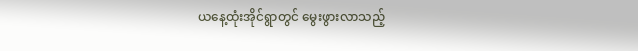ယနေ့ထုံးအိုင်ရွာတွင် မွေးဖွားလာသည့်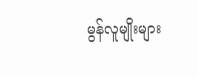မွန်လူမျိုးများ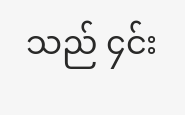သည် ၄င်း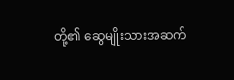တို့၏ ဆွေမျိုးသားအဆက်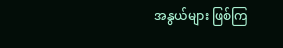အနွယ်များ ဖြစ်ကြ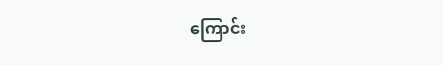ကြောင်း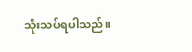သုံးသပ်ရပါသည်။